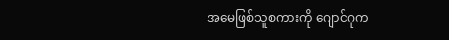အမေဖြစ်သူစကားကို ဂျောင်ဂုက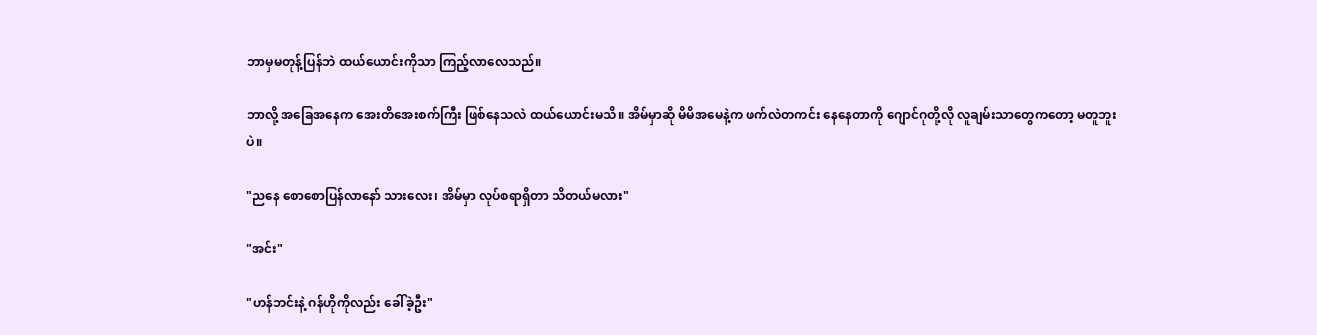ဘာမှမတုန့်ပြန်ဘဲ ထယ်ယောင်းကိုသာ ကြည့်လာလေသည်။

ဘာလို့ အခြေအနေက အေးတိအေးစက်ကြီး ဖြစ်နေသလဲ ထယ်ယောင်းမသိ။ အိမ်မှာဆို မိမိအမေနဲ့က ဖက်လဲတကင်း နေနေတာကို ဂျောင်ဂုတို့လို လူချမ်းသာတွေကတော့ မတူဘူးပဲ။

"ညနေ စောစောပြန်လာနော် သားလေး၊ အိမ်မှာ လုပ်စရာရှိတာ သိတယ်မလား"

"အင်း"

"ဟန်ဘင်းနဲ့ ဂန်ဟိုကိုလည်း ခေါ်ခဲ့ဦး"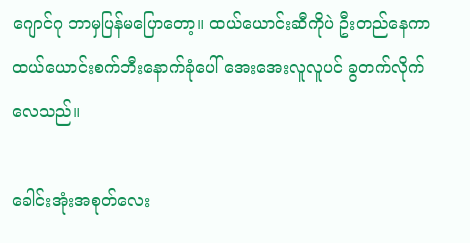ဂျောင်ဂု ဘာမှပြန်မပြောတော့။ ထယ်ယောင်းဆီကိုပဲ ဦးတည်နေကာ ထယ်ယောင်းစက်ဘီးနောက်ခုံပေါ် အေးအေးလူလူပင် ခွတက်လိုက်လေသည်။

ခေါင်းအုံးအစုတ်လေး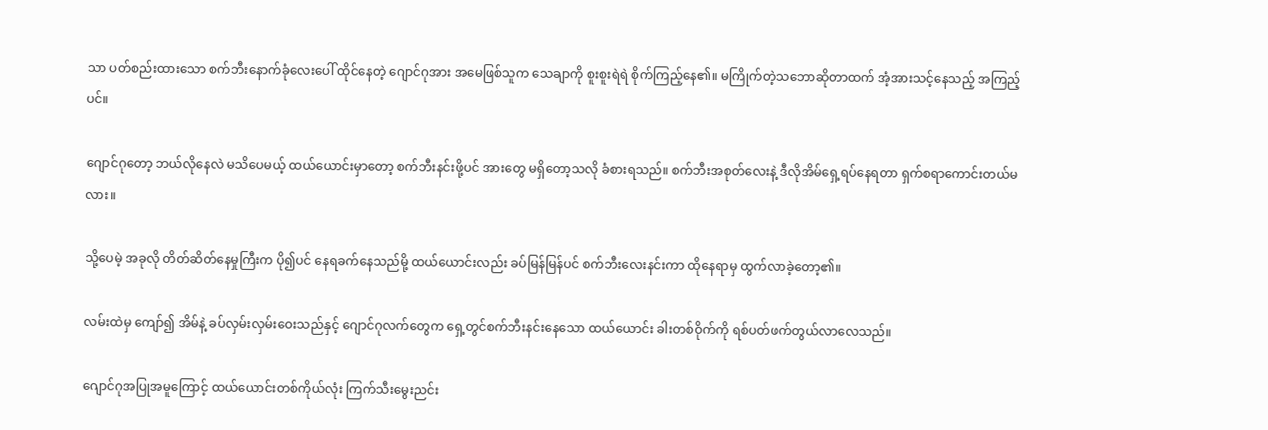သာ ပတ်စည်းထားသော စက်ဘီးနောက်ခုံလေးပေါ် ထိုင်နေတဲ့ ဂျောင်ဂုအား အမေဖြစ်သူက သေချာကို စူးစူးရဲရဲ စိုက်ကြည့်နေ၏။ မကြိုက်တဲ့သဘောဆိုတာထက် အံ့အားသင့်နေသည့် အကြည့်ပင်။

ဂျောင်ဂုတော့ ဘယ်လိုနေလဲ မသိပေမယ့် ထယ်ယောင်းမှာတော့ စက်ဘီးနင်းဖို့ပင် အားတွေ မရှိတော့သလို ခံစားရသည်။ စက်ဘီးအစုတ်လေးနဲ့ ဒီလိုအိမ်ရှေ့ရပ်နေရတာ ရှက်စရာကောင်းတယ်မလား။

သို့ပေမဲ့ အခုလို တိတ်ဆိတ်နေမှုကြီးက ပို၍ပင် နေရခက်နေသည်မို့ ထယ်ယောင်းလည်း ခပ်မြန်မြန်ပင် စက်ဘီးလေးနင်းကာ ထိုနေရာမှ ထွက်လာခဲ့တော့၏။

လမ်းထဲမှ ကျော်၍ အိမ်နဲ့ ခပ်လှမ်းလှမ်းဝေးသည်နှင့် ဂျောင်ဂုလက်တွေက ရှေ့တွင်စက်ဘီးနင်းနေသော ထယ်ယောင်း ခါးတစ်ဝိုက်ကို ရစ်ပတ်ဖက်တွယ်လာလေသည်။

ဂျောင်ဂုအပြုအမူကြောင့် ထယ်ယောင်းတစ်ကိုယ်လုံး ကြက်သီးမွေးညင်း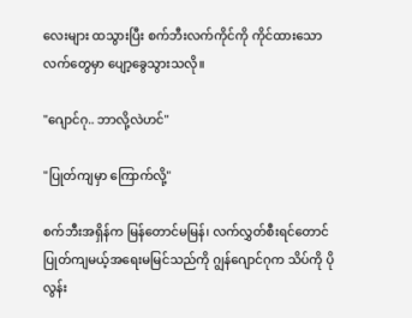လေးများ ထသွားပြီး စက်ဘီးလက်ကိုင်ကို ကိုင်ထားသော လက်တွေမှာ ပျော့ခွေသွားသလို။

"ဂျောင်ဂု.. ဘာလို့လဲဟင်"

"ပြုတ်ကျမှာ ကြောက်လို့"

စက်ဘီးအရှိန်က ‌မြန်တောင်မမြန်၊ လက်လွှတ်စီးရင်တောင် ပြုတ်ကျမယ့်အရေးမမြင်သည်ကို ဂျွန်ဂျောင်ဂုက သိပ်ကို ပိုလွန်း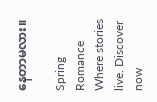နေတာမလား။

Spring Romance Where stories live. Discover now